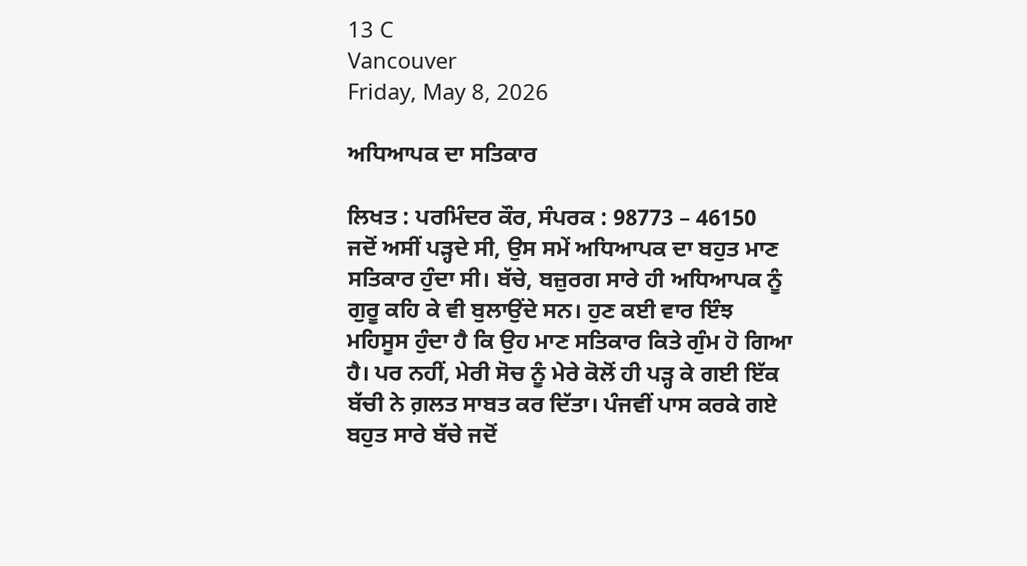13 C
Vancouver
Friday, May 8, 2026

ਅਧਿਆਪਕ ਦਾ ਸਤਿਕਾਰ

ਲਿਖਤ : ਪਰਮਿੰਦਰ ਕੌਰ, ਸੰਪਰਕ : 98773 – 46150
ਜਦੋਂ ਅਸੀਂ ਪੜ੍ਹਦੇ ਸੀ, ਉਸ ਸਮੇਂ ਅਧਿਆਪਕ ਦਾ ਬਹੁਤ ਮਾਣ ਸਤਿਕਾਰ ਹੁੰਦਾ ਸੀ। ਬੱਚੇ, ਬਜ਼ੁਰਗ ਸਾਰੇ ਹੀ ਅਧਿਆਪਕ ਨੂੰ ਗੁਰੂ ਕਹਿ ਕੇ ਵੀ ਬੁਲਾਉਂਦੇ ਸਨ। ਹੁਣ ਕਈ ਵਾਰ ਇੰਝ ਮਹਿਸੂਸ ਹੁੰਦਾ ਹੈ ਕਿ ਉਹ ਮਾਣ ਸਤਿਕਾਰ ਕਿਤੇ ਗੁੰਮ ਹੋ ਗਿਆ ਹੈ। ਪਰ ਨਹੀਂ, ਮੇਰੀ ਸੋਚ ਨੂੰ ਮੇਰੇ ਕੋਲੋਂ ਹੀ ਪੜ੍ਹ ਕੇ ਗਈ ਇੱਕ ਬੱਚੀ ਨੇ ਗ਼ਲਤ ਸਾਬਤ ਕਰ ਦਿੱਤਾ। ਪੰਜਵੀਂ ਪਾਸ ਕਰਕੇ ਗਏ ਬਹੁਤ ਸਾਰੇ ਬੱਚੇ ਜਦੋਂ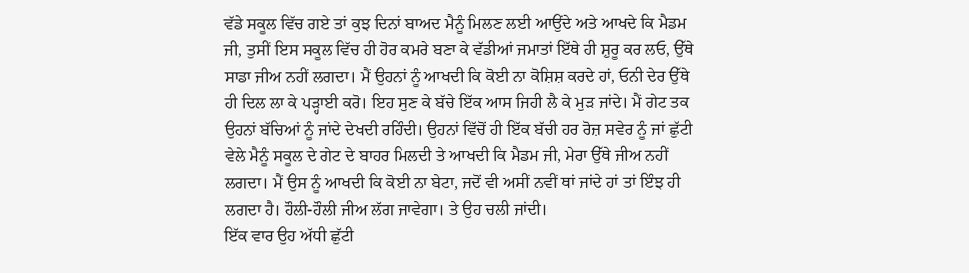ਵੱਡੇ ਸਕੂਲ ਵਿੱਚ ਗਏ ਤਾਂ ਕੁਝ ਦਿਨਾਂ ਬਾਅਦ ਮੈਨੂੰ ਮਿਲਣ ਲਈ ਆਉਂਦੇ ਅਤੇ ਆਖਦੇ ਕਿ ਮੈਡਮ ਜੀ, ਤੁਸੀਂ ਇਸ ਸਕੂਲ ਵਿੱਚ ਹੀ ਹੋਰ ਕਮਰੇ ਬਣਾ ਕੇ ਵੱਡੀਆਂ ਜਮਾਤਾਂ ਇੱਥੇ ਹੀ ਸ਼ੁਰੂ ਕਰ ਲਓ, ਉੱਥੇ ਸਾਡਾ ਜੀਅ ਨਹੀਂ ਲਗਦਾ। ਮੈਂ ਉਹਨਾਂ ਨੂੰ ਆਖਦੀ ਕਿ ਕੋਈ ਨਾ ਕੋਸ਼ਿਸ਼ ਕਰਦੇ ਹਾਂ, ਓਨੀ ਦੇਰ ਉੱਥੇ ਹੀ ਦਿਲ ਲਾ ਕੇ ਪੜ੍ਹਾਈ ਕਰੋ। ਇਹ ਸੁਣ ਕੇ ਬੱਚੇ ਇੱਕ ਆਸ ਜਿਹੀ ਲੈ ਕੇ ਮੁੜ ਜਾਂਦੇ। ਮੈਂ ਗੇਟ ਤਕ ਉਹਨਾਂ ਬੱਚਿਆਂ ਨੂੰ ਜਾਂਦੇ ਦੇਖਦੀ ਰਹਿੰਦੀ। ਉਹਨਾਂ ਵਿੱਚੋਂ ਹੀ ਇੱਕ ਬੱਚੀ ਹਰ ਰੋਜ਼ ਸਵੇਰ ਨੂੰ ਜਾਂ ਛੁੱਟੀ ਵੇਲੇ ਮੈਨੂੰ ਸਕੂਲ ਦੇ ਗੇਟ ਦੇ ਬਾਹਰ ਮਿਲਦੀ ਤੇ ਆਖਦੀ ਕਿ ਮੈਡਮ ਜੀ, ਮੇਰਾ ਉੱਥੇ ਜੀਅ ਨਹੀਂ ਲਗਦਾ। ਮੈਂ ਉਸ ਨੂੰ ਆਖਦੀ ਕਿ ਕੋਈ ਨਾ ਬੇਟਾ, ਜਦੋਂ ਵੀ ਅਸੀਂ ਨਵੀਂ ਥਾਂ ਜਾਂਦੇ ਹਾਂ ਤਾਂ ਇੰਝ ਹੀ ਲਗਦਾ ਹੈ। ਹੌਲੀ-ਹੌਲੀ ਜੀਅ ਲੱਗ ਜਾਵੇਗਾ। ਤੇ ਉਹ ਚਲੀ ਜਾਂਦੀ।
ਇੱਕ ਵਾਰ ਉਹ ਅੱਧੀ ਛੁੱਟੀ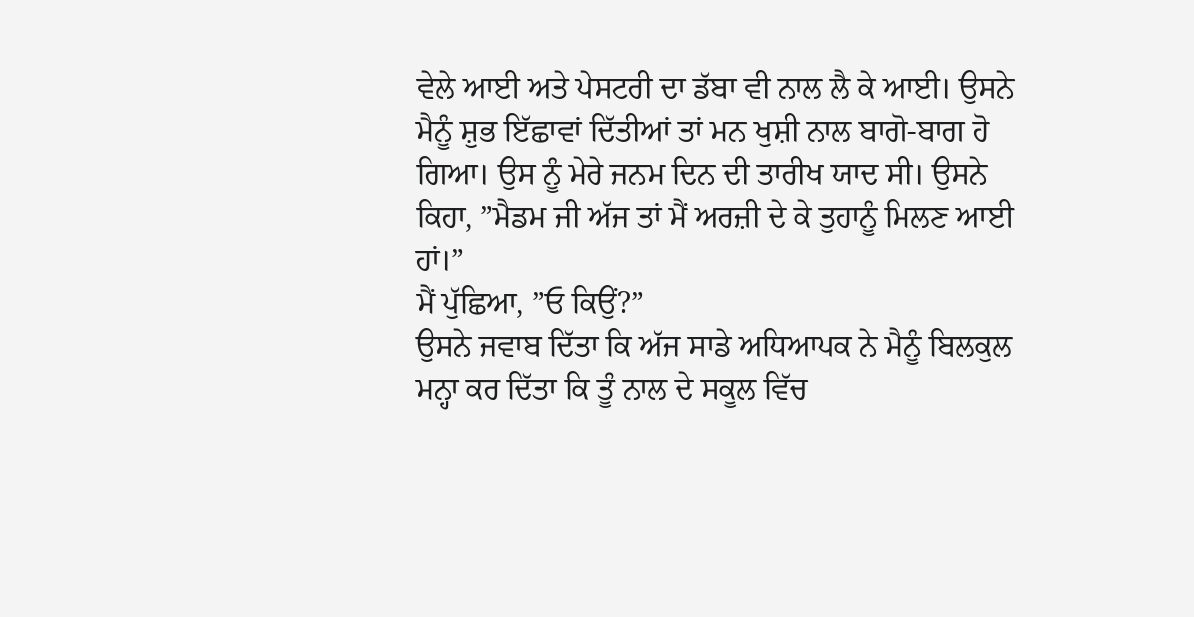ਵੇਲੇ ਆਈ ਅਤੇ ਪੇਸਟਰੀ ਦਾ ਡੱਬਾ ਵੀ ਨਾਲ ਲੈ ਕੇ ਆਈ। ਉਸਨੇ ਮੈਨੂੰ ਸ਼ੁਭ ਇੱਛਾਵਾਂ ਦਿੱਤੀਆਂ ਤਾਂ ਮਨ ਖੁਸ਼ੀ ਨਾਲ ਬਾਗੋ-ਬਾਗ ਹੋ ਗਿਆ। ਉਸ ਨੂੰ ਮੇਰੇ ਜਨਮ ਦਿਨ ਦੀ ਤਾਰੀਖ ਯਾਦ ਸੀ। ਉਸਨੇ ਕਿਹਾ, ”ਮੈਡਮ ਜੀ ਅੱਜ ਤਾਂ ਮੈਂ ਅਰਜ਼ੀ ਦੇ ਕੇ ਤੁਹਾਨੂੰ ਮਿਲਣ ਆਈ ਹਾਂ।”
ਮੈਂ ਪੁੱਛਿਆ, ”ਓ ਕਿਉਂ?”
ਉਸਨੇ ਜਵਾਬ ਦਿੱਤਾ ਕਿ ਅੱਜ ਸਾਡੇ ਅਧਿਆਪਕ ਨੇ ਮੈਨੂੰ ਬਿਲਕੁਲ ਮਨ੍ਹਾ ਕਰ ਦਿੱਤਾ ਕਿ ਤੂੰ ਨਾਲ ਦੇ ਸਕੂਲ ਵਿੱਚ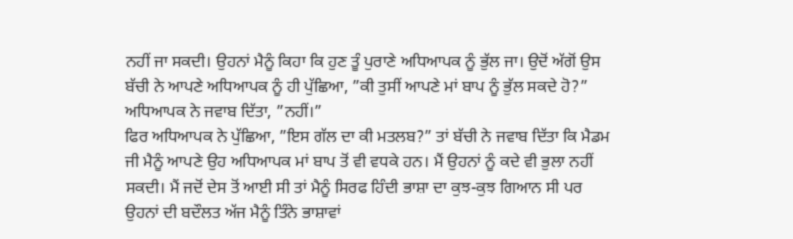ਨਹੀਂ ਜਾ ਸਕਦੀ। ਉਹਨਾਂ ਮੈਨੂੰ ਕਿਹਾ ਕਿ ਹੁਣ ਤੂੰ ਪੁਰਾਣੇ ਅਧਿਆਪਕ ਨੂੰ ਭੁੱਲ ਜਾ। ਉਦੋਂ ਅੱਗੋਂ ਉਸ ਬੱਚੀ ਨੇ ਆਪਣੇ ਅਧਿਆਪਕ ਨੂੰ ਹੀ ਪੁੱਛਿਆ, ”ਕੀ ਤੁਸੀਂ ਆਪਣੇ ਮਾਂ ਬਾਪ ਨੂੰ ਭੁੱਲ ਸਕਦੇ ਹੋ?”
ਅਧਿਆਪਕ ਨੇ ਜਵਾਬ ਦਿੱਤਾ, ”ਨਹੀਂ।”
ਫਿਰ ਅਧਿਆਪਕ ਨੇ ਪੁੱਛਿਆ, ”ਇਸ ਗੱਲ ਦਾ ਕੀ ਮਤਲਬ?” ਤਾਂ ਬੱਚੀ ਨੇ ਜਵਾਬ ਦਿੱਤਾ ਕਿ ਮੈਡਮ ਜੀ ਮੈਨੂੰ ਆਪਣੇ ਉਹ ਅਧਿਆਪਕ ਮਾਂ ਬਾਪ ਤੋਂ ਵੀ ਵਧਕੇ ਹਨ। ਮੈਂ ਉਹਨਾਂ ਨੂੰ ਕਦੇ ਵੀ ਭੁਲਾ ਨਹੀਂ ਸਕਦੀ। ਮੈਂ ਜਦੋਂ ਦੇਸ ਤੋਂ ਆਈ ਸੀ ਤਾਂ ਮੈਨੂੰ ਸਿਰਫ ਹਿੰਦੀ ਭਾਸ਼ਾ ਦਾ ਕੁਝ-ਕੁਝ ਗਿਆਨ ਸੀ ਪਰ ਉਹਨਾਂ ਦੀ ਬਦੌਲਤ ਅੱਜ ਮੈਨੂੰ ਤਿੰਨੇ ਭਾਸ਼ਾਵਾਂ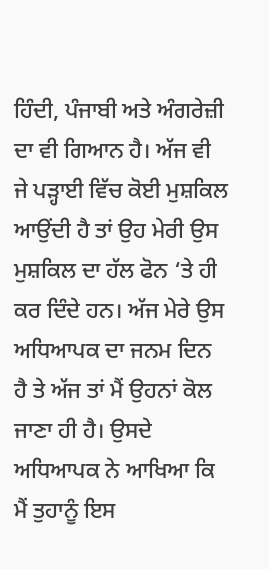ਹਿੰਦੀ, ਪੰਜਾਬੀ ਅਤੇ ਅੰਗਰੇਜ਼ੀ ਦਾ ਵੀ ਗਿਆਨ ਹੈ। ਅੱਜ ਵੀ ਜੇ ਪੜ੍ਹਾਈ ਵਿੱਚ ਕੋਈ ਮੁਸ਼ਕਿਲ ਆਉਂਦੀ ਹੈ ਤਾਂ ਉਹ ਮੇਰੀ ਉਸ ਮੁਸ਼ਕਿਲ ਦਾ ਹੱਲ ਫੋਨ ‘ਤੇ ਹੀ ਕਰ ਦਿੰਦੇ ਹਨ। ਅੱਜ ਮੇਰੇ ਉਸ ਅਧਿਆਪਕ ਦਾ ਜਨਮ ਦਿਨ ਹੈ ਤੇ ਅੱਜ ਤਾਂ ਮੈਂ ਉਹਨਾਂ ਕੋਲ ਜਾਣਾ ਹੀ ਹੈ। ਉਸਦੇ ਅਧਿਆਪਕ ਨੇ ਆਖਿਆ ਕਿ ਮੈਂ ਤੁਹਾਨੂੰ ਇਸ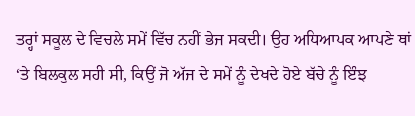ਤਰ੍ਹਾਂ ਸਕੂਲ ਦੇ ਵਿਚਲੇ ਸਮੇਂ ਵਿੱਚ ਨਹੀਂ ਭੇਜ ਸਕਦੀ। ਉਹ ਅਧਿਆਪਕ ਆਪਣੇ ਥਾਂ ‘ਤੇ ਬਿਲਕੁਲ ਸਹੀ ਸੀ, ਕਿਉਂ ਜੋ ਅੱਜ ਦੇ ਸਮੇਂ ਨੂੰ ਦੇਖਦੇ ਹੋਏ ਬੱਚੇ ਨੂੰ ਇੰਝ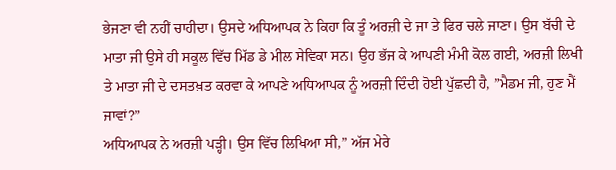ਭੇਜਣਾ ਵੀ ਨਹੀਂ ਚਾਹੀਦਾ। ਉਸਦੇ ਅਧਿਆਪਕ ਨੇ ਕਿਹਾ ਕਿ ਤੂੰ ਅਰਜ਼ੀ ਦੇ ਜਾ ਤੇ ਫਿਰ ਚਲੇ ਜਾਣਾ। ਉਸ ਬੱਚੀ ਦੇ ਮਾਤਾ ਜੀ ਉਸੇ ਹੀ ਸਕੂਲ ਵਿੱਚ ਮਿੱਡ ਡੇ ਮੀਲ ਸੇਵਿਕਾ ਸਨ। ਉਹ ਭੱਜ ਕੇ ਆਪਣੀ ਮੰਮੀ ਕੋਲ ਗਈ, ਅਰਜ਼ੀ ਲਿਖੀ ਤੇ ਮਾਤਾ ਜੀ ਦੇ ਦਸਤਖ਼ਤ ਕਰਵਾ ਕੇ ਆਪਣੇ ਅਧਿਆਪਕ ਨੂੰ ਅਰਜ਼ੀ ਦਿੰਦੀ ਹੋਈ ਪੁੱਛਦੀ ਹੈ, ”ਮੈਡਮ ਜੀ, ਹੁਣ ਮੈਂ ਜਾਵਾਂ?”
ਅਧਿਆਪਕ ਨੇ ਅਰਜ਼ੀ ਪੜ੍ਹੀ। ਉਸ ਵਿੱਚ ਲਿਖਿਆ ਸੀ,” ਅੱਜ ਮੇਰੇ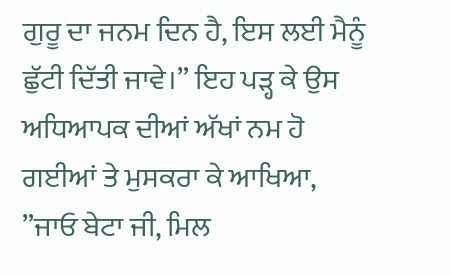ਗੁਰੂ ਦਾ ਜਨਮ ਦਿਨ ਹੈ, ਇਸ ਲਈ ਮੈਨੂੰ ਛੁੱਟੀ ਦਿੱਤੀ ਜਾਵੇ।” ਇਹ ਪੜ੍ਹ ਕੇ ਉਸ ਅਧਿਆਪਕ ਦੀਆਂ ਅੱਖਾਂ ਨਮ ਹੋ ਗਈਆਂ ਤੇ ਮੁਸਕਰਾ ਕੇ ਆਖਿਆ, ”ਜਾਓ ਬੇਟਾ ਜੀ, ਮਿਲ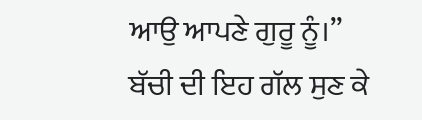ਆਉ ਆਪਣੇ ਗੁਰੂ ਨੂੰ।”
ਬੱਚੀ ਦੀ ਇਹ ਗੱਲ ਸੁਣ ਕੇ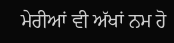ਮੇਰੀਆਂ ਵੀ ਅੱਖਾਂ ਨਮ ਹੋ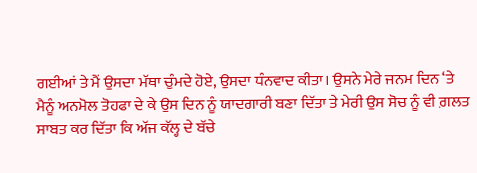ਗਈਆਂ ਤੇ ਮੈਂ ਉਸਦਾ ਮੱਥਾ ਚੁੰਮਦੇ ਹੋਏ, ਉਸਦਾ ਧੰਨਵਾਦ ਕੀਤਾ। ਉਸਨੇ ਮੇਰੇ ਜਨਮ ਦਿਨ ‘ਤੇ ਮੈਨੂੰ ਅਨਮੋਲ ਤੋਹਫਾ ਦੇ ਕੇ ਉਸ ਦਿਨ ਨੂੰ ਯਾਦਗਾਰੀ ਬਣਾ ਦਿੱਤਾ ਤੇ ਮੇਰੀ ਉਸ ਸੋਚ ਨੂੰ ਵੀ ਗ਼ਲਤ ਸਾਬਤ ਕਰ ਦਿੱਤਾ ਕਿ ਅੱਜ ਕੱਲ੍ਹ ਦੇ ਬੱਚੇ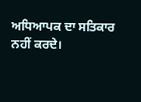ਅਧਿਆਪਕ ਦਾ ਸਤਿਕਾਰ ਨਹੀਂ ਕਰਦੇ।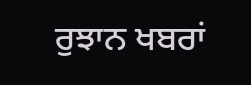ਰੁਝਾਨ ਖਬਰਾਂ